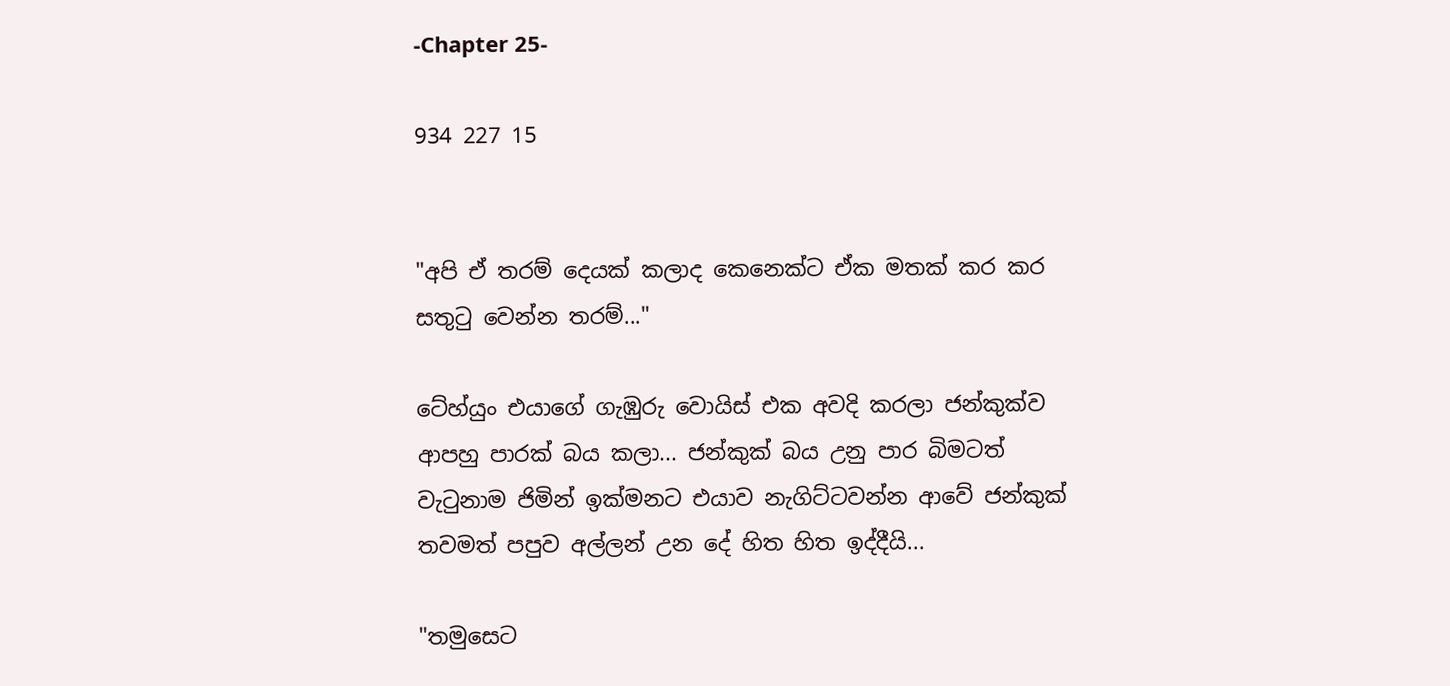-Chapter 25-

934 227 15


"අපි ඒ තරම් දෙයක් කලාද කෙනෙක්ට ඒක මතක් කර කර සතුටු වෙන්න තරම්..."

ටේහ්යුං එයාගේ ගැඹුරු වොයිස් එක අවදි කරලා ජන්කුක්ව ආපහු පාරක් බය කලා... ජන්කුක් බය උනු පාර බිමටත් වැටුනාම ජිමින් ඉක්මනට එයාව නැගිට්ටවන්න ආවේ ජන්කුක් තවමත් පපුව අල්ලන් උන දේ හිත හිත ඉද්දීයි...

"තමුසෙට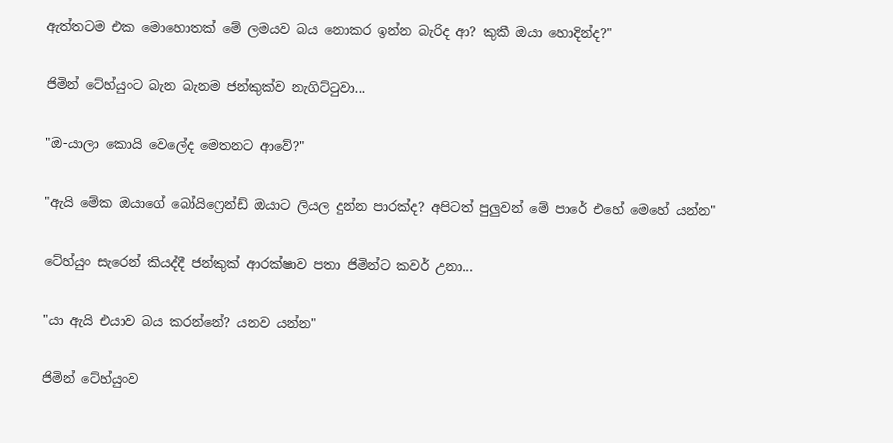ඇත්තටම එක මොහොතක් මේ ලමයව බය නොකර ඉන්න බැරිද ආ? කුකී ඔයා හොදින්ද?"

ජිමින් ටේහ්යුංට බැන බැනම ජන්කුක්ව නැගිට්ටුවා...

"ඔ-යාලා කොයි වෙලේද මෙතනට ආවේ?"

"ඇයි මේක ඔයාගේ බෝයිෆ්‍රෙන්ඩ් ඔයාට ලියල දුන්න පාරක්ද? අපිටත් පුලුවන් මේ පාරේ එහේ මෙහේ යන්න"

ටේහ්යුං සැරෙන් කියද්දී ජන්කුක් ආරක්ෂාව පතා ජිමින්ට කවර් උනා...

"යා ඇයි එයාව බය කරන්නේ? යනව යන්න"

ජිමින් ටේහ්යුංව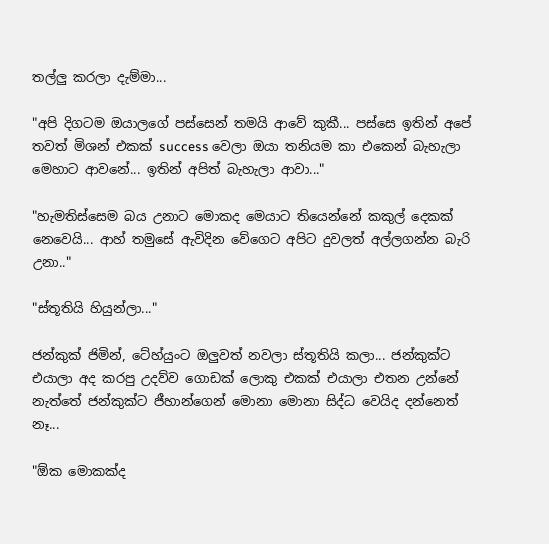තල්ලු කරලා දැම්මා...

"අපි දිගටම ඔයාලගේ පස්සෙන් තමයි ආවේ කුකී... පස්සෙ ඉතින් අපේ තවත් මිශන් එකක් success වෙලා ඔයා තනියම කා එකෙන් බැහැලා මෙහාට ආවනේ... ඉතින් අපිත් බැහැලා ආවා..."

"හැමතිස්සෙම බය උනාට මොකද මෙයාට තියෙන්නේ කකුල් දෙකක් නෙවෙයි... ආහ් තමුසේ ඇවිදින වේගෙට අපිට දුවලත් අල්ලගන්න බැරි උනා.."

"ස්තූතියි හියුන්ලා..."

ජන්කුක් ජිමින්, ටේහ්යුංට ඔලුවත් නවලා ස්තූතියි කලා... ජන්කුක්ට එයාලා අද කරපු උදව්ව ගොඩක් ලොකු එකක් එයාලා එතන උන්නේ නැත්තේ ජන්කුක්ට ජීහාන්ගෙන් මොනා මොනා සිද්ධ වෙයිද දන්නෙත් නෑ...

"ඕක මොකක්ද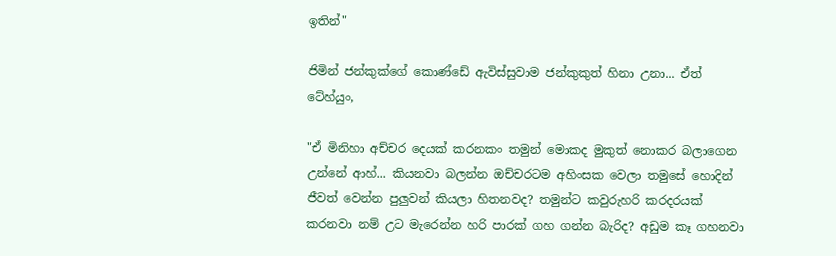ඉතින්"

ජිමින් ජන්කුක්ගේ කොණ්ඩේ ඇවිස්සුවාම ජන්කුකුත් හිනා උනා... ඒත් ටේහ්යුං,

"ඒ මිනිහා අච්චර දෙයක් කරනකං තමුන් මොකද මුකුත් නොකර බලාගෙන උන්නේ ආහ්... කියනවා බලන්න ඔච්චරටම අහිංසක වෙලා තමුසේ හොදින් ජීවත් වෙන්න පුලුවන් කියලා හිතනවද? තමුන්ට කවුරුහරි කරදරයක් කරනවා නම් උට මැරෙන්න හරි පාරක් ගහ ගන්න බැරිද? අඩුම කෑ ගහනවා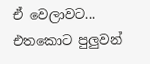ඒ වෙලාවට... එතකොට පුලුවන්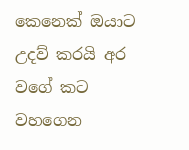කෙනෙක් ඔයාට උදව් කරයි අර වගේ කට වහගෙන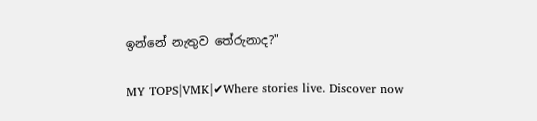ඉන්නේ නැතුව තේරුනාද?"

MY TOPS|VMK|✔Where stories live. Discover now